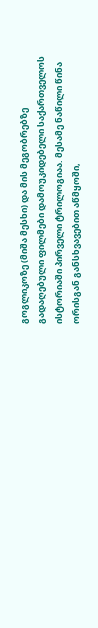გოგლიკოზე (მიშა მესხი) და მის მეგობრებზე გადაღებული ფილმები დამოუკიდებელი საქართველოს ისტორიაში პირველი ტრილოგიაა. მესამე ნაწილი წინა ორისგან განსხვავებით აწმყოში,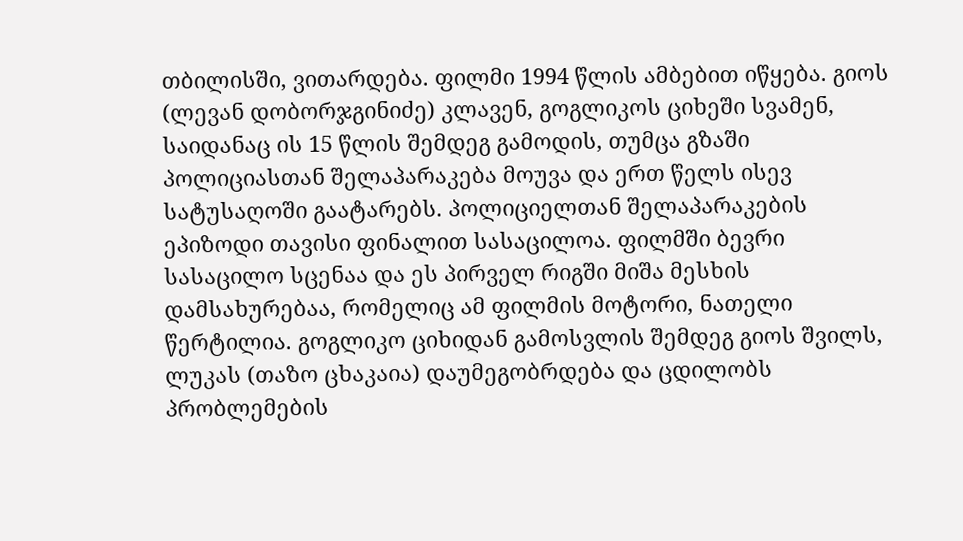თბილისში, ვითარდება. ფილმი 1994 წლის ამბებით იწყება. გიოს (ლევან დობორჯგინიძე) კლავენ, გოგლიკოს ციხეში სვამენ, საიდანაც ის 15 წლის შემდეგ გამოდის, თუმცა გზაში პოლიციასთან შელაპარაკება მოუვა და ერთ წელს ისევ სატუსაღოში გაატარებს. პოლიციელთან შელაპარაკების ეპიზოდი თავისი ფინალით სასაცილოა. ფილმში ბევრი სასაცილო სცენაა და ეს პირველ რიგში მიშა მესხის დამსახურებაა, რომელიც ამ ფილმის მოტორი, ნათელი წერტილია. გოგლიკო ციხიდან გამოსვლის შემდეგ გიოს შვილს, ლუკას (თაზო ცხაკაია) დაუმეგობრდება და ცდილობს პრობლემების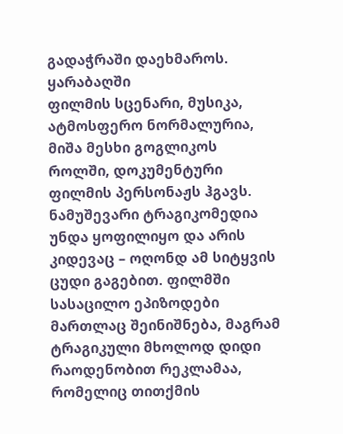გადაჭრაში დაეხმაროს. ყარაბაღში
ფილმის სცენარი, მუსიკა, ატმოსფერო ნორმალურია, მიშა მესხი გოგლიკოს როლში, დოკუმენტური ფილმის პერსონაჟს ჰგავს. ნამუშევარი ტრაგიკომედია უნდა ყოფილიყო და არის კიდევაც – ოღონდ ამ სიტყვის ცუდი გაგებით. ფილმში სასაცილო ეპიზოდები მართლაც შეინიშნება, მაგრამ ტრაგიკული მხოლოდ დიდი რაოდენობით რეკლამაა, რომელიც თითქმის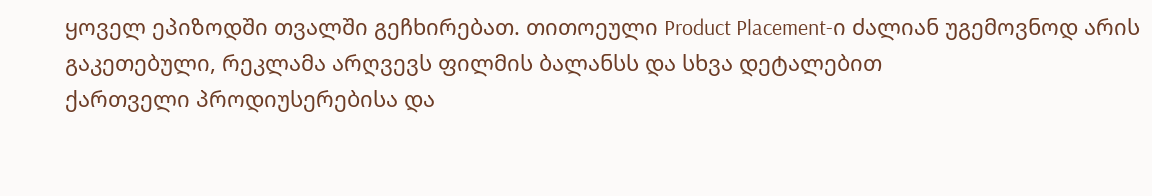ყოველ ეპიზოდში თვალში გეჩხირებათ. თითოეული Product Placement-ი ძალიან უგემოვნოდ არის გაკეთებული, რეკლამა არღვევს ფილმის ბალანსს და სხვა დეტალებით
ქართველი პროდიუსერებისა და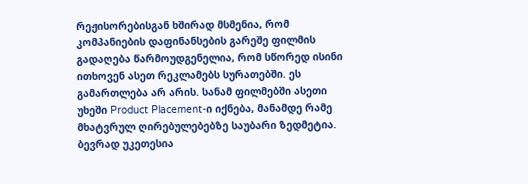რეჟისორებისგან ხშირად მსმენია, რომ კომპანიების დაფინანსების გარეშე ფილმის გადაღება წარმოუდგენელია, რომ სწორედ ისინი ითხოვენ ასეთ რეკლამებს სურათებში. ეს გამართლება არ არის. სანამ ფილმებში ასეთი უხეში Product Placement-ი იქნება, მანამდე რამე მხატვრულ ღირებულებებზე საუბარი ზედმეტია. ბევრად უკეთესია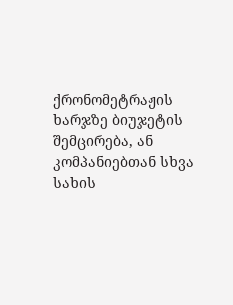ქრონომეტრაჟის ხარჯზე ბიუჯეტის შემცირება, ან კომპანიებთან სხვა სახის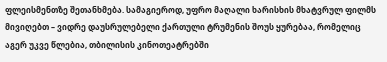ფლეისმენთზე შეთანხმება. სამაგიეროდ, უფრო მაღალი ხარისხის მხატვრულ ფილმს მივიღებთ – ვიდრე დაუსრულებელი ქართული ტრუმენის შოუს ყურებაა, რომელიც აგერ უკვე წლებია, თბილისის კინოთეატრებში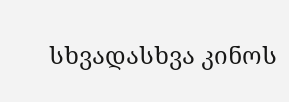სხვადასხვა კინოს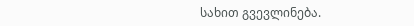სახით გვევლინება.